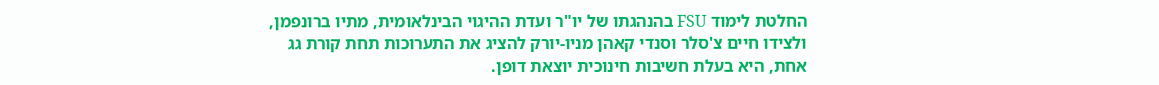החלטת לימוד FSU בהנהגתו של יו"ר ועדת ההיגוי הבינלאומית, מתיו ברונפמן, ולצידו חיים צ'סלר וסנדי קאהן מניו-יורק להציג את התערוכות תחת קורת גג אחת, היא בעלת חשיבות חינוכית יוצאת דופן.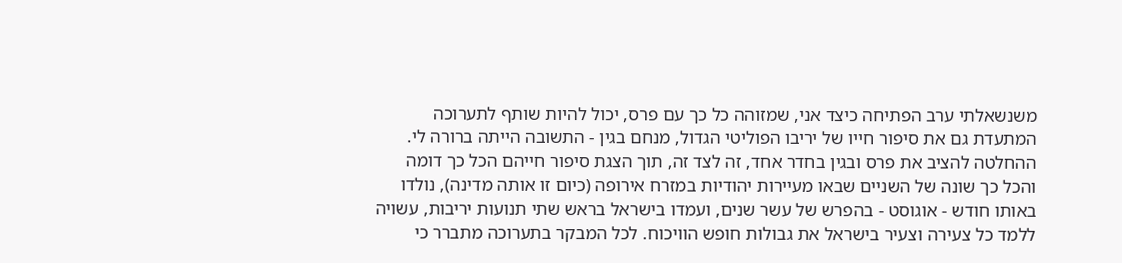משנשאלתי ערב הפתיחה כיצד אני, שמזוהה כל כך עם פרס, יכול להיות שותף לתערוכה המתעדת גם את סיפור חייו של יריבו הפוליטי הגדול, מנחם בגין - התשובה הייתה ברורה לי.
ההחלטה להציב את פרס ובגין בחדר אחד, זה לצד זה, תוך הצגת סיפור חייהם הכל כך דומה והכל כך שונה של השניים שבאו מעיירות יהודיות במזרח אירופה (כיום זו אותה מדינה), נולדו באותו חודש - אוגוסט - בהפרש של עשר שנים, ועמדו בישראל בראש שתי תנועות יריבות, עשויה ללמד כל צעירה וצעיר בישראל את גבולות חופש הוויכוח. לכל המבקר בתערוכה מתברר כי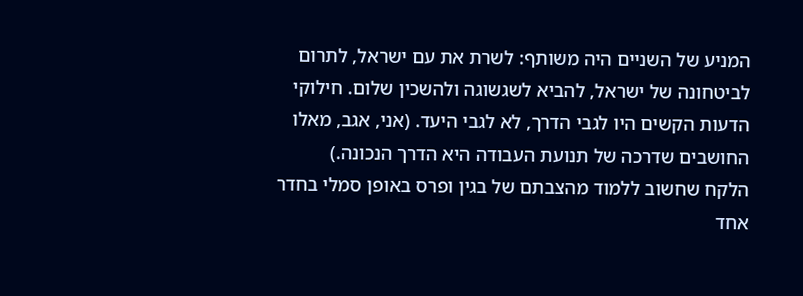המניע של השניים היה משותף: לשרת את עם ישראל, לתרום לביטחונה של ישראל, להביא לשגשוגה ולהשכין שלום. חילוקי הדעות הקשים היו לגבי הדרך, לא לגבי היעד. (אני, אגב, מאלו החושבים שדרכה של תנועת העבודה היא הדרך הנכונה.)
הלקח שחשוב ללמוד מהצבתם של בגין ופרס באופן סמלי בחדר אחד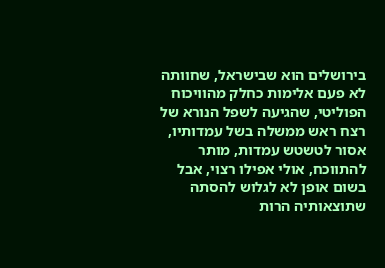בירושלים הוא שבישראל, שחוותה לא פעם אלימות כחלק מהוויכוח הפוליטי, שהגיעה לשפל הנורא של רצח ראש ממשלה בשל עמדותיו, אסור לטשטש עמדות, מותר להתווכח, אולי אפילו רצוי, אבל בשום אופן לא לגלוש להסתה שתוצאותיה הרות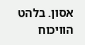אסון. בלהט הוויכוח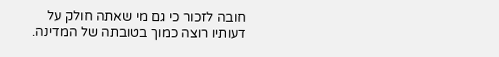חובה לזכור כי גם מי שאתה חולק על דעותיו רוצה כמוך בטובתה של המדינה.